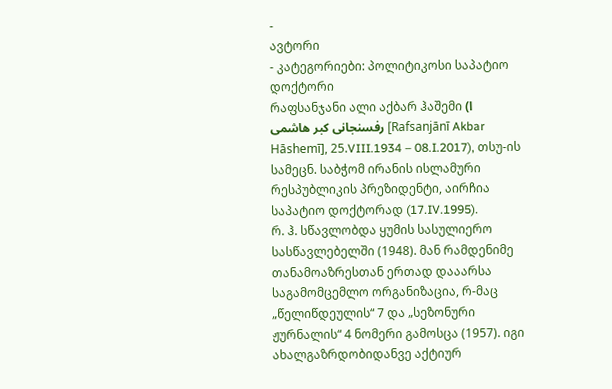-
ავტორი
- კატეგორიები: პოლიტიკოსი საპატიო დოქტორი
რაფსანჯანი ალი აქბარ ჰაშემი (ا رفسنجانی کبر هاشمی [Rafsanjānī Akbar Hāshemī], 25.VIII.1934 – 08.I.2017), თსუ-ის სამეცნ. საბჭომ ირანის ისლამური რესპუბლიკის პრეზიდენტი, აირჩია საპატიო დოქტორად (17.IV.1995).
რ. ჰ. სწავლობდა ყუმის სასულიერო სასწავლებელში (1948). მან რამდენიმე თანამოაზრესთან ერთად დააარსა საგამომცემლო ორგანიზაცია, რ-მაც „წელიწდეულის“ 7 და „სეზონური ჟურნალის“ 4 ნომერი გამოსცა (1957). იგი ახალგაზრდობიდანვე აქტიურ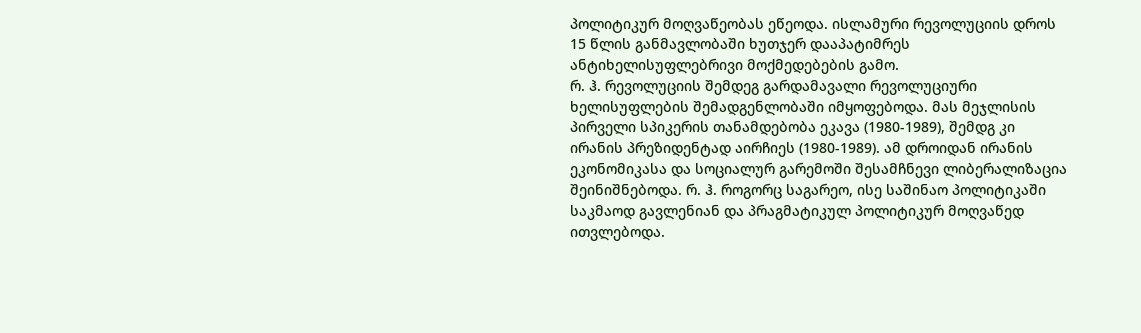პოლიტიკურ მოღვაწეობას ეწეოდა. ისლამური რევოლუციის დროს 15 წლის განმავლობაში ხუთჯერ დააპატიმრეს ანტიხელისუფლებრივი მოქმედებების გამო.
რ. ჰ. რევოლუციის შემდეგ გარდამავალი რევოლუციური ხელისუფლების შემადგენლობაში იმყოფებოდა. მას მეჯლისის პირველი სპიკერის თანამდებობა ეკავა (1980-1989), შემდგ კი ირანის პრეზიდენტად აირჩიეს (1980-1989). ამ დროიდან ირანის ეკონომიკასა და სოციალურ გარემოში შესამჩნევი ლიბერალიზაცია შეინიშნებოდა. რ. ჰ. როგორც საგარეო, ისე საშინაო პოლიტიკაში საკმაოდ გავლენიან და პრაგმატიკულ პოლიტიკურ მოღვაწედ ითვლებოდა.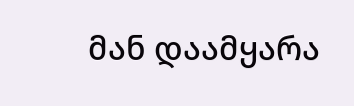მან დაამყარა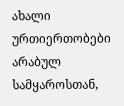ახალი ურთიერთობები არაბულ სამყაროსთან,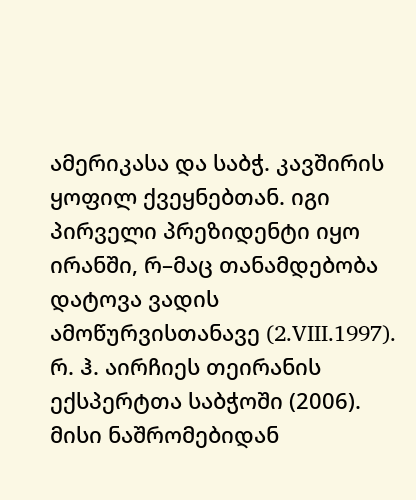ამერიკასა და საბჭ. კავშირის ყოფილ ქვეყნებთან. იგი პირველი პრეზიდენტი იყო ირანში, რ–მაც თანამდებობა დატოვა ვადის ამოწურვისთანავე (2.VIII.1997).
რ. ჰ. აირჩიეს თეირანის ექსპერტთა საბჭოში (2006). მისი ნაშრომებიდან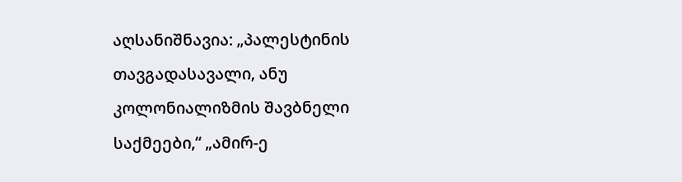აღსანიშნავია: „პალესტინის თავგადასავალი, ანუ კოლონიალიზმის შავბნელი საქმეები,“ „ამირ-ე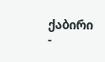ქაბირი -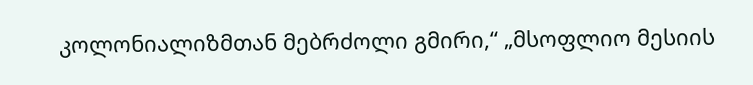კოლონიალიზმთან მებრძოლი გმირი,“ „მსოფლიო მესიის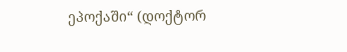ეპოქაში“ (დოქტორ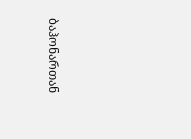ბაჰონართან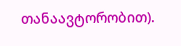თანაავტორობით).